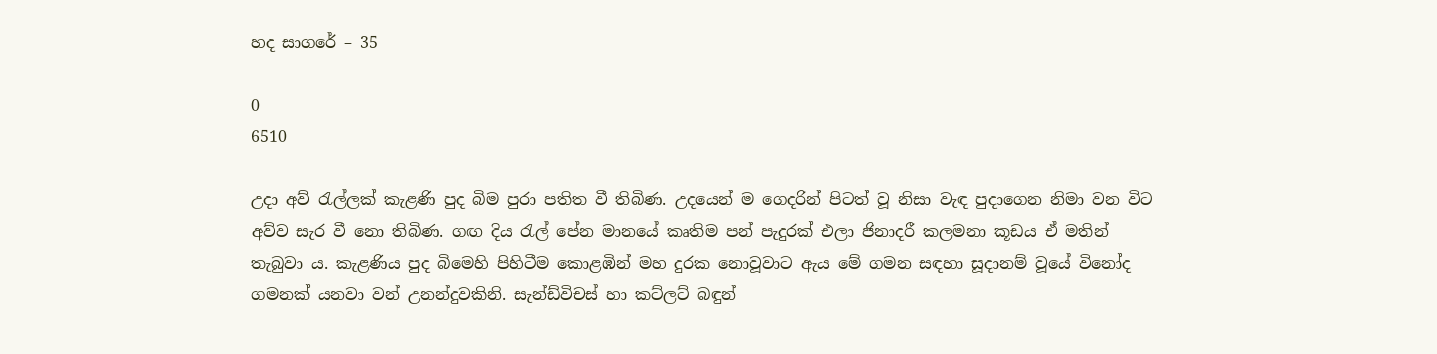හද සාගරේ – 35

0
6510

උදා අව් රැල්ලක් කැළණි පුද බිම පුරා පතිත වී තිබිණ. උදයෙන් ම ගෙදරින් පිටත් වූ නිසා වැඳ පුදාගෙන නිමා වන විට අව්ව සැර වී නො තිබිණ. ගඟ දිය රැල් පේන මානයේ කෘතිම පන් පැදුරක් එලා ජිනාදරී කලමනා කූඩය ඒ මතින් තැබුවා ය. කැළණිය පුද බිමෙහි පිහිටීම කොළඹින් මහ දුරක නොවූවාට ඇය මේ ගමන සඳහා සූදානම් වූයේ විනෝද ගමනක් යනවා වන් උනන්දුවකිනි. සැන්ඩ්විචස් හා කට්ලට් බඳුන්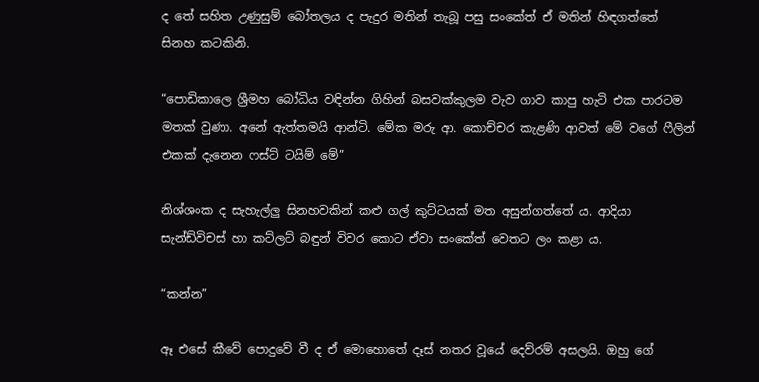ද තේ සහිත උණුසුම් බෝතලය ද පැදුර මතින් තැබූ පසු සංකේත් ඒ මතින් හිඳගත්තේ සිනහ කටකිනි.

“පොඩිකාලෙ ශ්‍රීමහ බෝධිය වඳින්න ගිහින් බසවක්කුලම වැව ගාව කාපු හැටි එක පාරටම මතක් වුණා. අනේ ඇත්තමයි ආන්ටි. මේක මරු ආ. කොච්චර කැළණි ආවත් මේ වගේ ෆීලින් එකක් දැනෙන ෆස්ට් ටයිම් මේ”

නිශ්ශංක ද සැහැල්ලු සිනහවකින් කළු ගල් කුට්ටයක් මත අසුන්ගත්තේ ය. ආදියා සැන්ඩ්විචස් හා කට්ලට් බඳුන් විවර කොට ඒවා සංකේත් වෙතට ලං කළා ය.

“කන්න”

ඈ එසේ කීවේ පොදුවේ වී ද ඒ මොහොතේ දෑස් නතර වූයේ දෙව්රම් අසලයි. ඔහු ගේ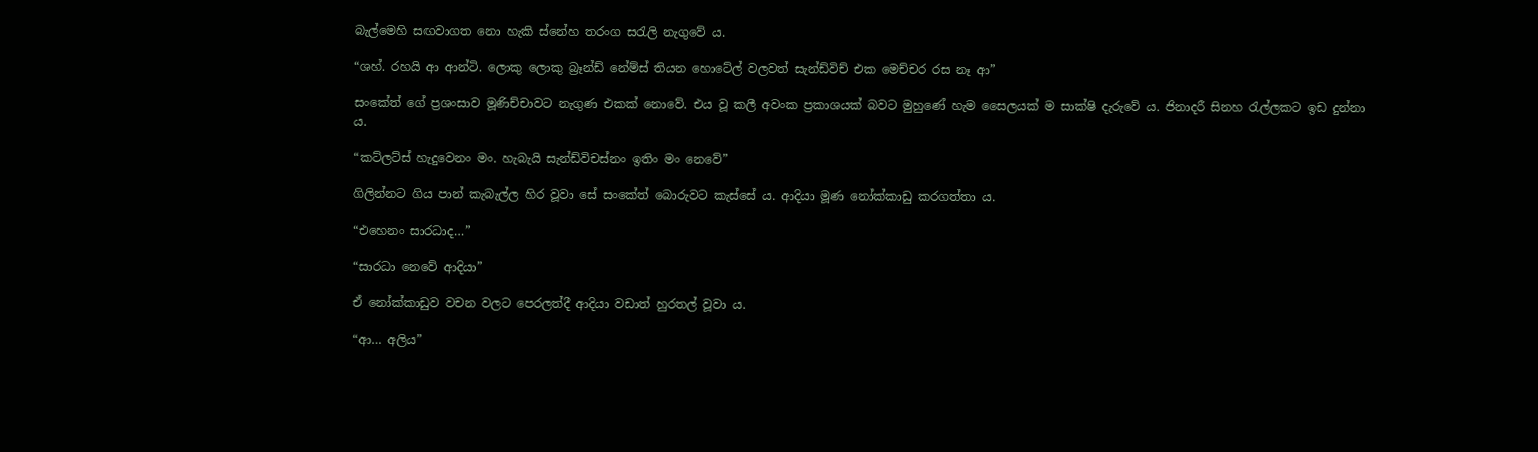බැල්මෙහි සඟවාගත නො හැකි ස්නේහ තරංග සරැලි නැගුවේ ය.

“ශහ්. රහයි ආ ආන්ටි. ලොකු ලොකු බ්‍රෑන්ඩ් නේම්ස් තියන හොටේල් වලවත් සැන්ඩ්විච් එක මෙච්චර රස නෑ ආ”

සංකේත් ගේ ප්‍රශංසාව මූණිච්චාවට නැගුණ එකක් නොවේ. එය වූ කලී අවංක ප්‍රකාශයක් බවට මුහුණේ හැම සෛලයක් ම සාක්ෂි දැරුවේ ය. ජිනාදරී සිනහ රැල්ලකට ඉඩ දුන්නා ය.

“කට්ලට්ස් හැදුවෙනං මං. හැබැයි සැන්ඩ්විචස්නං ඉතිං මං නෙවේ”

ගිලින්නට ගිය පාන් කැබැල්ල හිර වූවා සේ සංකේත් බොරුවට කැස්සේ ය. ආදියා මූණ නෝක්කාඩු කරගත්තා ය.

“එහෙනං සාරධාද…”

“සාරධා නෙවේ ආදියා”

ඒ නෝක්කාඩුව වචන වලට පෙරලත්දී ආදියා වඩාත් හුරතල් වූවා ය.

“ආ… අලිය”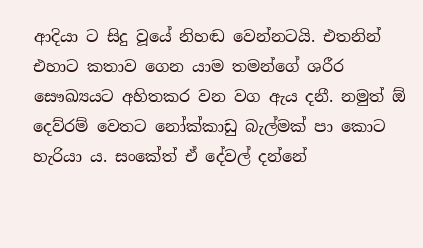ආදියා ට සිදු වූයේ නිහඬ වෙන්නටයි. එතනින් එහාට කතාව ගෙන යාම තමන්ගේ ශරීර සෞඛ්‍යයට අහිතකර වන වග ඇය දනී. නමුත් ඕ දෙව්රම් වෙතට නෝක්කාඩු බැල්මක් පා කොට හැරියා ය. සංකේත් ඒ දේවල් දන්නේ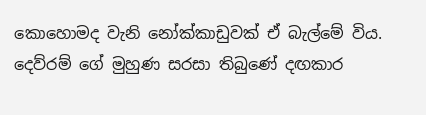කොහොමද වැනි නෝක්කාඩුවක් ඒ බැල්මේ විය. දෙව්රම් ගේ මුහුණ සරසා තිබුණේ දඟකාර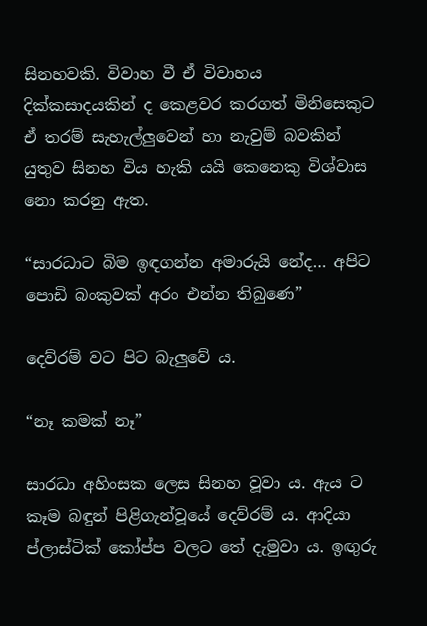සිනහවකි. විවාහ වී ඒ විවාහය දික්කසාදයකින් ද කෙළවර කරගත් මිනිසෙකුට ඒ තරම් සැහැල්ලුවෙන් හා නැවුම් බවකින් යුතුව සිනහ විය හැකි යයි කෙනෙකු විශ්වාස නො කරනු ඇත.

“සාරධාට බිම ඉඳගන්න අමාරුයි නේද… අපිට පොඩි බංකුවක් අරං එන්න තිබුණෙ”

දෙව්රම් වට පිට බැලුවේ ය.

“නෑ කමක් නෑ”

සාරධා අහිංසක ලෙස සිනහ වූවා ය. ඇය ට කෑම බඳුන් පිළිගැන්වූයේ දෙව්රම් ය. ආදියා ප්ලාස්ටික් කෝප්ප වලට තේ දැමුවා ය. ඉඟුරු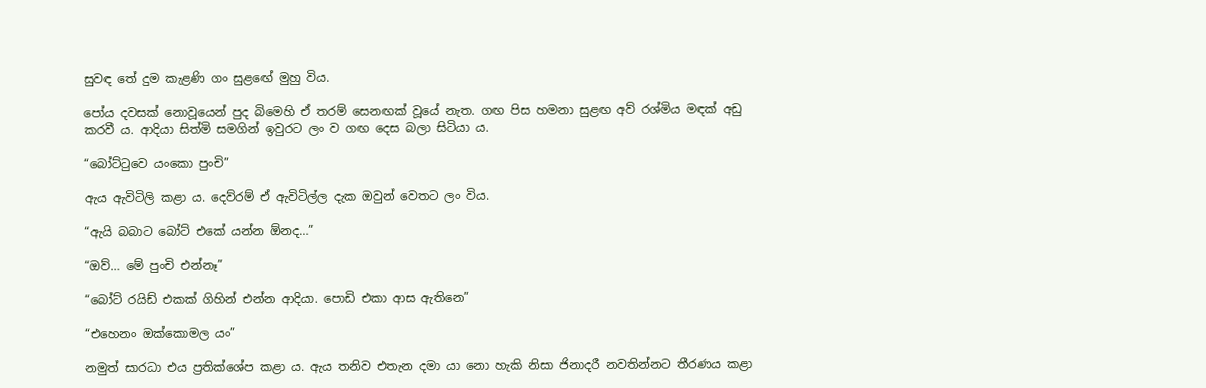සුවඳ තේ දුම කැළණි ගං සුළඟේ මුහු විය.

පෝය දවසක් නොවූයෙන් පුද බිමෙහි ඒ තරම් සෙනඟක් වූයේ නැත. ගඟ පිස හමනා සුළඟ අව් රශ්මිය මඳක් අඩු කරවී ය. ආදියා සිත්මි සමගින් ඉවුරට ලං ව ගඟ දෙස බලා සිටියා ය.

“බෝට්ටුවෙ යංකො පුංචි”

ඇය ඇවිටිලි කළා ය. දෙව්රම් ඒ ඇවිටිල්ල දැක ඔවුන් වෙතට ලං විය.

“ඇයි බබාට බෝට් එකේ යන්න ඕනද…”

“ඔව්… මේ පුංචි එන්නෑ”

“බෝට් රයිඩ් එකක් ගිහින් එන්න ආදියා. පොඩි එකා ආස ඇතිනෙ”

“එහෙනං ඔක්කොමල යං”

නමුත් සාරධා එය ප්‍රතික්ශේප කළා ය. ඇය තනිව එතැන දමා යා නො හැකි නිසා ජිනාදරී නවතින්නට තීරණය කළා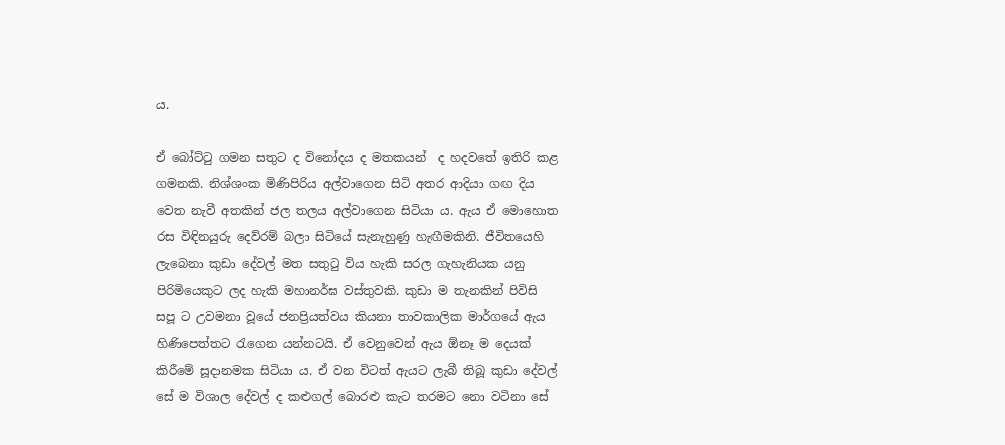ය.

ඒ බෝට්ටු ගමන සතුට ද විනෝදය ද මතකයන්  ද හදවතේ ඉතිරි කළ ගමනකි. නිශ්ශංක මිණිපිරිය අල්වාගෙන සිටි අතර ආදියා ගඟ දිය වෙත නැවී අතකින් ජල තලය අල්වාගෙන සිටියා ය. ඇය ඒ මොහොත රස විඳිනයුරු දෙව්රම් බලා සිටියේ සැනැහුණු හැඟීමකිනි. ජීවිතයෙහි ලැබෙනා කුඩා දේවල් මත සතුටු විය හැකි සරල ගැහැනියක යනු පිරිමියෙකුට ලද හැකි මහානර්ඝ වස්තුවකි. කුඩා ම තැනකින් පිවිසි සපූ ට උවමනා වූයේ ජනප්‍රියත්වය කියනා තාවකාලික මාර්ගයේ ඇය හිණිපෙත්තට රැගෙන යන්නටයි. ඒ වෙනුවෙන් ඇය ඕනෑ ම දෙයක් කිරීමේ සූදානමක සිටියා ය. ඒ වන විටත් ඇයට ලැබී තිබූ කුඩා දේවල් සේ ම විශාල දේවල් ද කළුගල් බොරළු කැට තරමට නො වටිනා සේ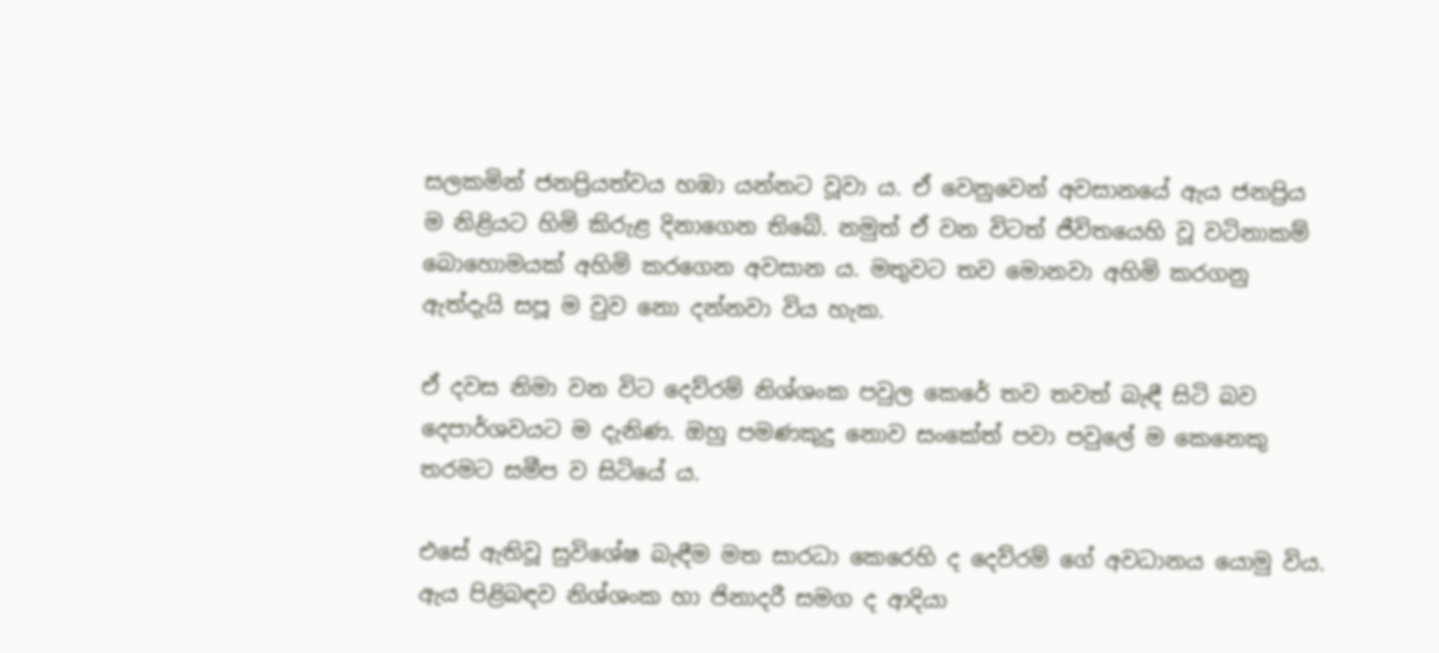සලකමින් ජනප්‍රියත්වය හඹා යන්නට වූවා ය. ඒ වෙනුවෙන් අවසානයේ ඇය ජනප්‍රිය ම නිළියට හිමි කිරුළ දිනාගෙන තිබේ. නමුත් ඒ වන විටත් ජීවිතයෙහි වූ වටිනාකම් බොහොමයක් අහිමි කරගෙන අවසාන ය. මතුවට තව මොනවා අහිමි කරගනු ඇත්දැයි සපූ ම වුව නො දන්නවා විය හැක.

ඒ දවස නිමා වන විට දෙව්රම් නිශ්ශංක පවුල කෙරේ තව තවත් බැඳී සිටි බව දෙපාර්ශවයට ම දැනිණ. ඔහු පමණකුදු නොව සංකේත් පවා පවුලේ ම කෙනෙකු තරමට සමීප ව සිටියේ ය.

එසේ ඇතිවූ සුවිශේෂ බැඳීම මත සාරධා කෙරෙහි ද දෙව්රම් ගේ අවධානය යොමු විය. ඇය පිළිබඳව නිශ්ශංක හා ජිනාදරී සමග ද ආදියා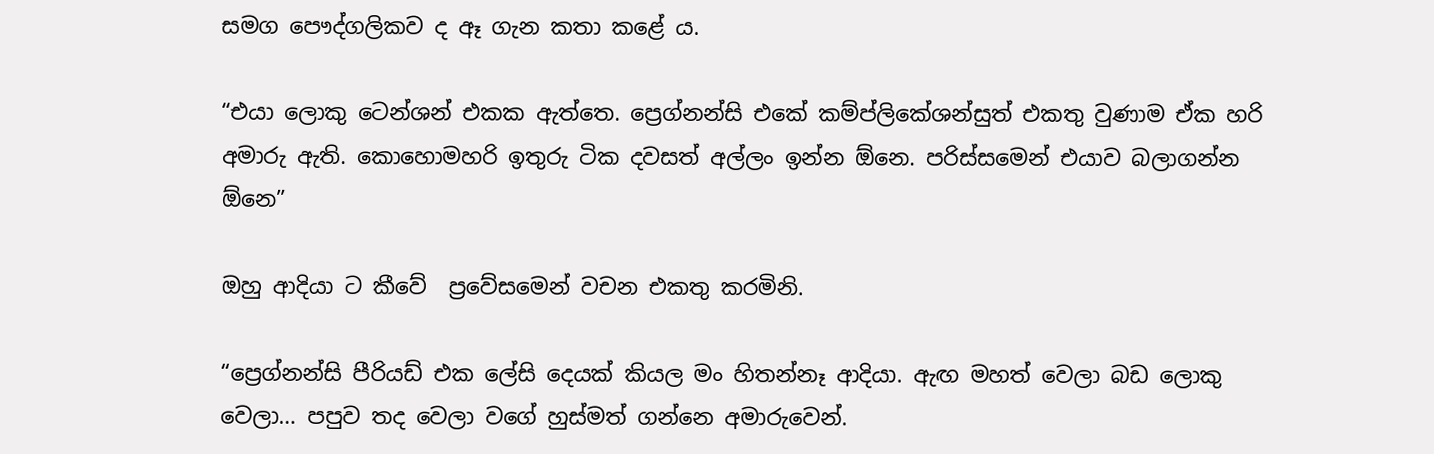සමග පෞද්ගලිකව ද ඈ ගැන කතා කළේ ය.

“එයා ලොකු ටෙන්ශන් එකක ඇත්තෙ. ප්‍රෙග්නන්සි එකේ කම්ප්‍ලිකේශන්සුත් එකතු වුණාම ඒක හරි අමාරු ඇති. කොහොමහරි ඉතුරු ටික දවසත් අල්ලං ඉන්න ඕනෙ. පරිස්සමෙන් එයාව බලාගන්න ඕනෙ”

ඔහු ආදියා ට කීවේ  ප්‍රවේසමෙන් වචන එකතු කරමිනි.

“ප්‍රෙග්නන්සි පීරියඩ් එක ලේසි දෙයක් කියල මං හිතන්නෑ ආදියා. ඇඟ මහත් වෙලා බඩ ලොකු වෙලා… පපුව තද වෙලා වගේ හුස්මත් ගන්නෙ අමාරුවෙන්.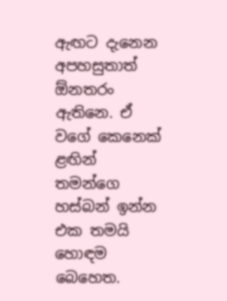ඇඟට දැනෙන අපහසුතාත් ඕනතරං ඇතිනෙ. ඒ වගේ කෙනෙක් ළඟින් තමන්ගෙ හස්බන් ඉන්න එක තමයි හොඳම බෙහෙත.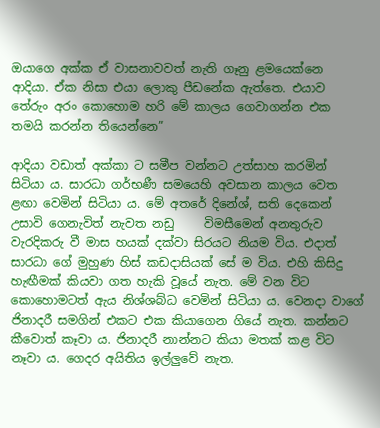ඔයාගෙ අක්ක ඒ වාසනාවවත් නැති ගෑනු ළමයෙක්නෙ ආදියා. ඒක නිසා එයා ලොකු පීඩනේක ඇත්තෙ. එයාව තේරුං අරං කොහොම හරි මේ කාලය ගෙවාගන්න එක තමයි කරන්න තියෙන්නෙ”

ආදියා වඩාත් අක්කා ට සමීප වන්නට උත්සාහ කරමින් සිටියා ය. සාරධා ගර්භණී සමයෙහි අවසාන කාලය වෙත ළඟා වෙමින් සිටියා ය. මේ අතරේ දිනේශ්, සති දෙකෙන් උසාවි ගෙනැවිත් නැවත නඩු     විමසීමෙන් අනතුරුව වැරදිකරු වී මාස හයක් දක්වා සිරයට නියම විය. එදාත් සාරධා ගේ මුහුණ හිස් කඩදාසියක් සේ ම විය. එහි කිසිදු හැඟීමක් කියවා ගත හැකි වූයේ නැත. මේ වන විට කොහොමටත් ඇය නිශ්ශබ්ධ වෙමින් සිටියා ය. වෙනදා වාගේ ජිනාදරී සමගින් එකට එක කියාගෙන ගියේ නැත. කන්නට කීවොත් කෑවා ය. ජිනාදරී නාන්නට කියා මතක් කළ විට නෑවා ය. ගෙදර අයිතිය ඉල්ලුවේ නැත.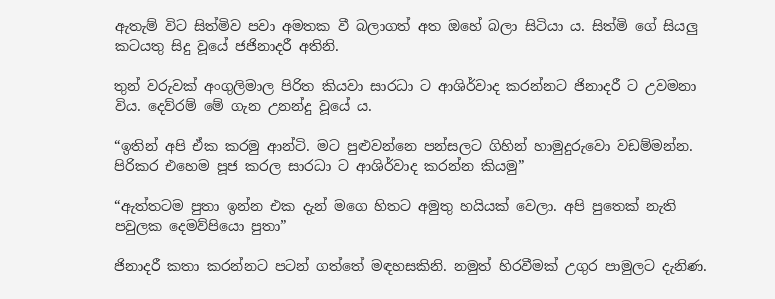ඇතැම් විට සිත්මිව පවා අමතක වී බලාගත් අත ඔහේ බලා සිටියා ය. සිත්මි ගේ සියලු කටයතු සිදු වූයේ ජජිනාදරී අතිනි.

තුන් වරුවක් අංගුලිමාල පිරිත කියවා සාරධා ට ආශිර්වාද කරන්නට ජිනාදරී ට උවමනා විය. දෙව්රම් මේ ගැන උනන්දු වූයේ ය.

“ඉතින් අපි ඒක කරමු ආන්ටි. මට පුළුවන්නෙ පන්සලට ගිහින් හාමුදුරුවො වඩම්මන්න. පිරිකර එහෙම පූජ කරල සාරධා ට ආශිර්වාද කරන්න කියමු”

“ඇත්තටම පුතා ඉන්න එක දැන් මගෙ හිතට අමුතු හයියක් වෙලා. අපි පුතෙක් නැති පවුලක දෙමව්පියො පුතා”

ජිනාදරී කතා කරන්නට පටන් ගත්තේ මඳහසකිනි. නමුත් හිරවීමක් උගුර පාමුලට දැනිණ.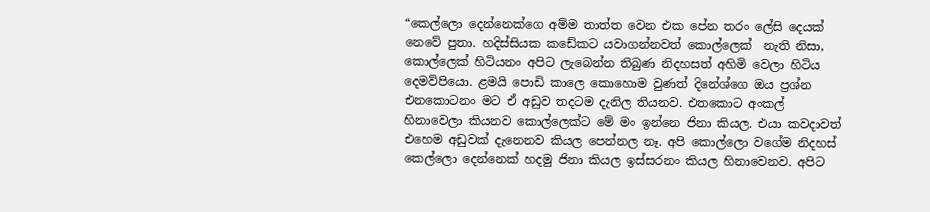“කෙල්ලො දෙන්නෙක්ගෙ අම්ම තාත්ත වෙන එක පේන තරං ලේසි දෙයක් නෙවේ පුතා. හදිස්සියක කඩේකට යවාගන්නවත් කොල්ලෙක්  නැති නිසා, කොල්ලෙක් හිටියනං අපිට ලැබෙන්න තිබුණ නිදහසත් අහිමි වෙලා හිටිය දෙමව්පියො. ළමයි පොඩි කාලෙ කොහොම වුණත් දිනේශ්ගෙ ඔය ප්‍රශ්න එනකොටනං මට ඒ අඩුව තදටම දැනිල තියනව. එතකොට අංකල් හිනාවෙලා කියනව කොල්ලෙක්ට මේ මං ඉන්නෙ ජිනා කියල. එයා කවදාවත් එහෙම අඩුවක් දැනෙනව කියල පෙන්නල නෑ. අපි කොල්ලො වගේම නිදහස් කෙල්ලො දෙන්නෙක් හදමු ජිනා කියල ඉස්සරනං කියල හිනාවෙනව. අපිට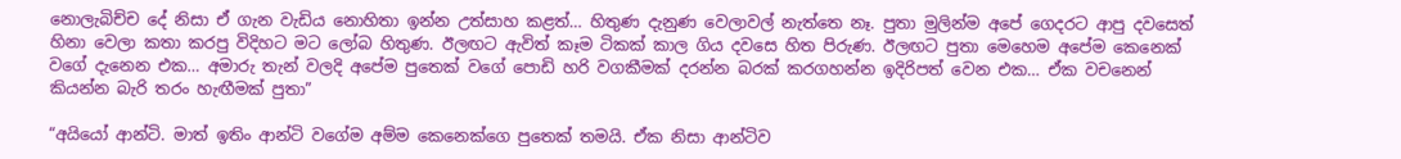නොලැබිච්ච දේ නිසා ඒ ගැන වැඩිය නොහිතා ඉන්න උත්සාහ කළත්… හිතුණ දැනුණ වෙලාවල් නැත්තෙ නෑ. පුතා මුලින්ම අපේ ගෙදරට ආපු දවසෙත් හිනා වෙලා කතා කරපු විදිහට මට ලෝබ හිතුණ. ඊලඟට ඇවිත් කෑම ටිකක් කාල ගිය දවසෙ හිත පිරුණ. ඊලඟට පුතා මෙහෙම අපේම කෙනෙක් වගේ දැනෙන එක… අමාරු තැන් වලදි අපේම පුතෙක් වගේ පොඩි හරි වගකීමක් දරන්න බරක් කරගහන්න ඉදිරිපත් වෙන එක… ඒක වචනෙන් කියන්න බැරි තරං හැඟීමක් පුතා”

“අයියෝ ආන්ටි. මාත් ඉතිං ආන්ටි වගේම අම්ම කෙනෙක්ගෙ පුතෙක් තමයි. ඒක නිසා ආන්ටිව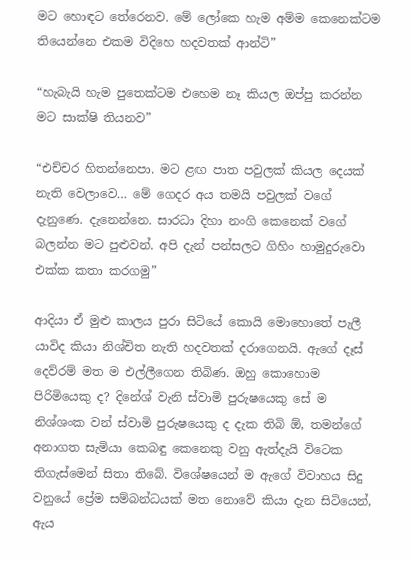මට හොඳට තේරෙනව. මේ ලෝකෙ හැම අම්ම කෙනෙක්ටම තියෙන්නෙ එකම විදිහෙ හදවතක් ආන්ටි”

“හැබැයි හැම පුතෙක්ටම එහෙම නෑ කියල ඔප්පු කරන්න මට සාක්ෂි තියනව”

“එච්චර හිතන්නෙපා. මට ළඟ පාත පවුලක් කියල දෙයක් නැති වෙලාවෙ… මේ ගෙදර අය තමයි පවුලක් වගේ දැනුණෙ. දැනෙන්නෙ. සාරධා දිහා නංගි කෙනෙක් වගේ බලන්න මට පුළුවන්. අපි දැන් පන්සලට ගිහිං හාමුදුරුවො එක්ක කතා කරගමු”

ආදියා ඒ මුළු කාලය පුරා සිටියේ කොයි මොහොතේ පැලී යාවිද කියා නිශ්චිත නැති හදවතක් දරාගෙනයි. ඇගේ දෑස් දෙව්රම් මත ම එල්ලීගෙන තිබිණ. ඔහු කොහොම පිරිමියෙකු ද? දිනේශ් වැනි ස්වාමි පුරුෂයෙකු සේ ම නිශ්ශංක වන් ස්වාමි පුරුෂයෙකු ද දැක තිබි ඕ, තමන්ගේ අනාගත සැමියා කෙබඳු කෙනෙකු වනු ඇත්දැයි විටෙක තිගැස්මෙන් සිතා තිබේ. විශේෂයෙන් ම ඇගේ විවාහය සිදු වනුයේ ප්‍රේම සම්බන්ධයක් මත නොවේ කියා දැන සිටියෙන්, ඇය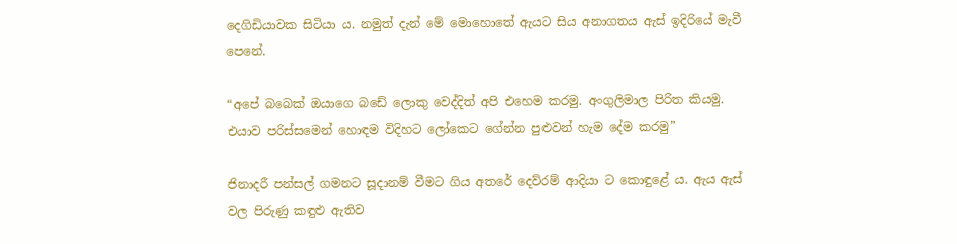දෙගිඩියාවක සිටියා ය. නමුත් දැන් මේ මොහොතේ ඇයට සිය අනාගතය ඇස් ඉදිරියේ මැවී පෙනේ.

“අපේ බබෙක් ඔයාගෙ බඩේ ලොකු වෙද්දිත් අපි එහෙම කරමු. අංගුලිමාල පිරිත කියමු. එයාව පරිස්සමෙන් හොඳම විදිහට ලෝකෙට ගේන්න පුළුවන් හැම දේම කරමු”

ජිනාදරී පන්සල් ගමනට සූදානම් වීමට ගිය අතරේ දෙව්රම් ආදියා ට කොඳුළේ ය. ඇය ඇස් වල පිරුණු කඳුළු ඇතිව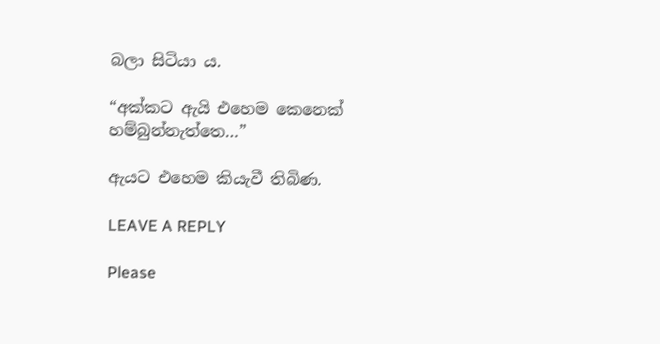බලා සිටියා ය.

“අක්කට ඇයි එහෙම කෙනෙක් හම්බුන්නැත්තෙ…”

ඇයට එහෙම කියැවී තිබිණ.

LEAVE A REPLY

Please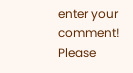enter your comment!
Please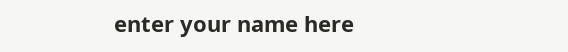enter your name here